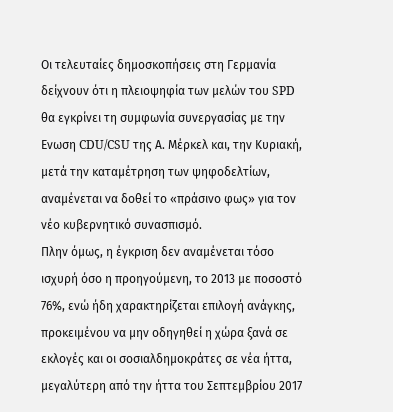Οι τελευταίες δημοσκοπήσεις στη Γερμανία δείχνουν ότι η πλειοψηφία των μελών του SPD θα εγκρίνει τη συμφωνία συνεργασίας με την Ενωση CDU/CSU της Α. Μέρκελ και, την Κυριακή, μετά την καταμέτρηση των ψηφοδελτίων, αναμένεται να δοθεί το «πράσινο φως» για τον νέο κυβερνητικό συνασπισμό.
Πλην όμως, η έγκριση δεν αναμένεται τόσο ισχυρή όσο η προηγούμενη, το 2013 με ποσοστό 76%, ενώ ήδη χαρακτηρίζεται επιλογή ανάγκης, προκειμένου να μην οδηγηθεί η χώρα ξανά σε εκλογές και οι σοσιαλδημοκράτες σε νέα ήττα, μεγαλύτερη από την ήττα του Σεπτεμβρίου 2017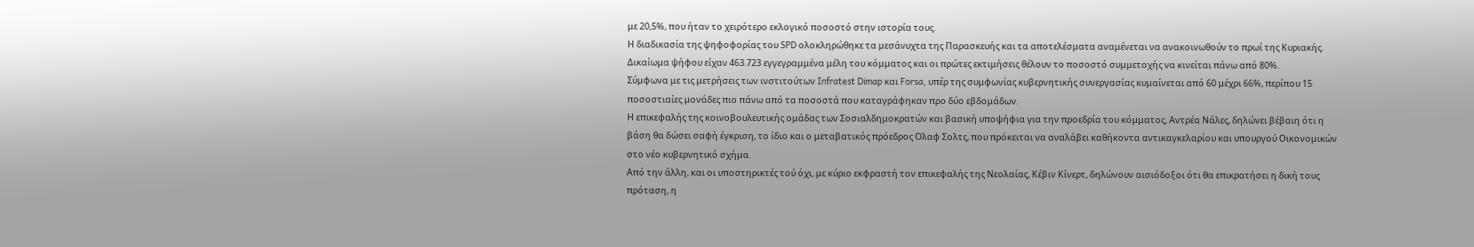με 20,5%, που ήταν το χειρότερο εκλογικό ποσοστό στην ιστορία τους.
Η διαδικασία της ψηφοφορίας του SPD ολοκληρώθηκε τα μεσάνυχτα της Παρασκευής και τα αποτελέσματα αναμένεται να ανακοινωθούν το πρωί της Κυριακής. Δικαίωμα ψήφου είχαν 463.723 εγγεγραμμένα μέλη του κόμματος και οι πρώτες εκτιμήσεις θέλουν το ποσοστό συμμετοχής να κινείται πάνω από 80%.
Σύμφωνα με τις μετρήσεις των ινστιτούτων Infratest Dimap και Forsa, υπέρ της συμφωνίας κυβερνητικής συνεργασίας κυμαίνεται από 60 μέχρι 66%, περίπου 15 ποσοστιαίες μονάδες πιο πάνω από τα ποσοστά που καταγράφηκαν προ δύο εβδομάδων.
Η επικεφαλής της κοινοβουλευτικής ομάδας των Σοσιαλδημοκρατών και βασική υποψήφια για την προεδρία του κόμματος, Αντρέα Νάλες, δηλώνει βέβαιη ότι η βάση θα δώσει σαφή έγκριση, το ίδιο και ο μεταβατικός πρόεδρος Ολαφ Σολτς, που πρόκειται να αναλάβει καθήκοντα αντικαγκελαρίου και υπουργού Οικονομικών στο νέο κυβερνητικό σχήμα.
Από την άλλη, και οι υποστηρικτές τού όχι, με κύριο εκφραστή τον επικεφαλής της Νεολαίας, Κέβιν Κίνερτ, δηλώνουν αισιόδοξοι ότι θα επικρατήσει η δική τους πρόταση, η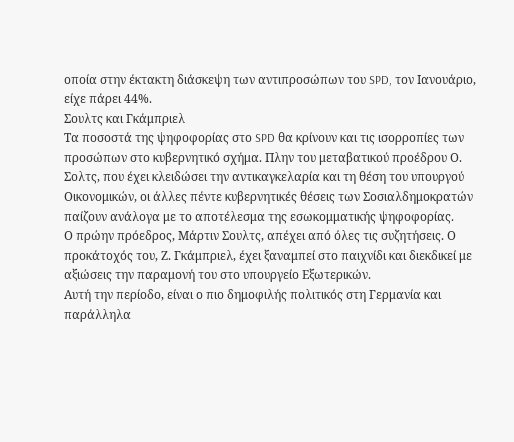οποία στην έκτακτη διάσκεψη των αντιπροσώπων του SPD, τον Ιανουάριο, είχε πάρει 44%.
Σουλτς και Γκάμπριελ
Τα ποσοστά της ψηφοφορίας στο SPD θα κρίνουν και τις ισορροπίες των προσώπων στο κυβερνητικό σχήμα. Πλην του μεταβατικού προέδρου Ο. Σολτς, που έχει κλειδώσει την αντικαγκελαρία και τη θέση του υπουργού Οικονομικών, οι άλλες πέντε κυβερνητικές θέσεις των Σοσιαλδημοκρατών παίζουν ανάλογα με το αποτέλεσμα της εσωκομματικής ψηφοφορίας.
Ο πρώην πρόεδρος, Μάρτιν Σουλτς, απέχει από όλες τις συζητήσεις. Ο προκάτοχός του, Ζ. Γκάμπριελ, έχει ξαναμπεί στο παιχνίδι και διεκδικεί με αξιώσεις την παραμονή του στο υπουργείο Εξωτερικών.
Αυτή την περίοδο, είναι ο πιο δημοφιλής πολιτικός στη Γερμανία και παράλληλα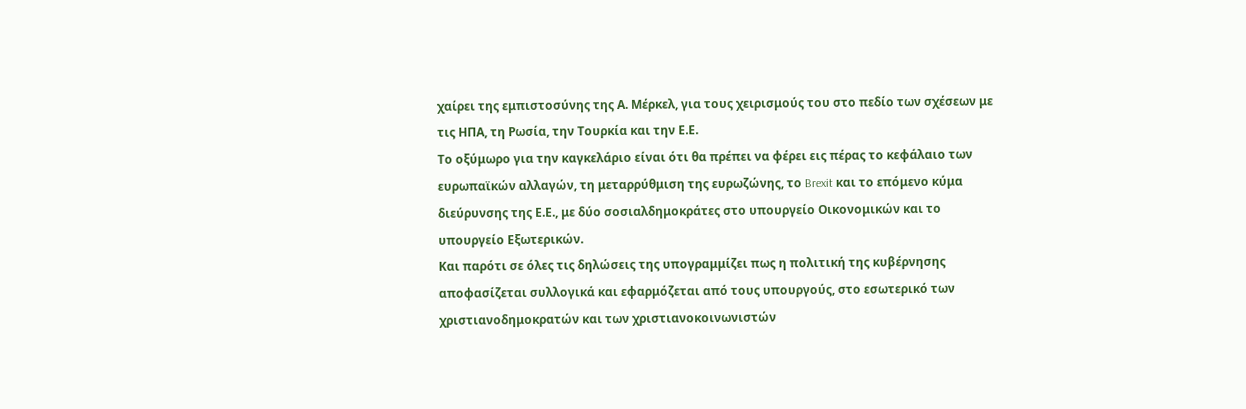χαίρει της εμπιστοσύνης της Α. Μέρκελ, για τους χειρισμούς του στο πεδίο των σχέσεων με τις ΗΠΑ, τη Ρωσία, την Τουρκία και την Ε.Ε.
Το οξύμωρο για την καγκελάριο είναι ότι θα πρέπει να φέρει εις πέρας το κεφάλαιο των ευρωπαϊκών αλλαγών, τη μεταρρύθμιση της ευρωζώνης, το Brexit και το επόμενο κύμα διεύρυνσης της Ε.Ε., με δύο σοσιαλδημοκράτες στο υπουργείο Οικονομικών και το υπουργείο Εξωτερικών.
Και παρότι σε όλες τις δηλώσεις της υπογραμμίζει πως η πολιτική της κυβέρνησης αποφασίζεται συλλογικά και εφαρμόζεται από τους υπουργούς, στο εσωτερικό των χριστιανοδημοκρατών και των χριστιανοκοινωνιστών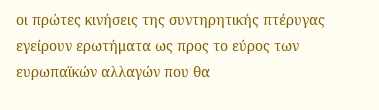οι πρώτες κινήσεις της συντηρητικής πτέρυγας εγείρουν ερωτήματα ως προς το εύρος των ευρωπαϊκών αλλαγών που θα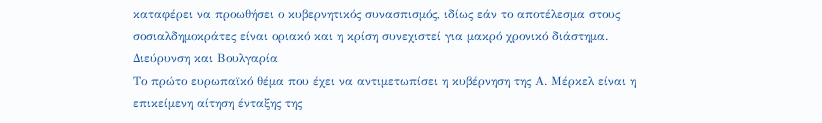καταφέρει να προωθήσει ο κυβερνητικός συνασπισμός, ιδίως εάν το αποτέλεσμα στους σοσιαλδημοκράτες είναι οριακό και η κρίση συνεχιστεί για μακρό χρονικό διάστημα.
Διεύρυνση και Βουλγαρία
Το πρώτο ευρωπαϊκό θέμα που έχει να αντιμετωπίσει η κυβέρνηση της Α. Μέρκελ είναι η επικείμενη αίτηση ένταξης της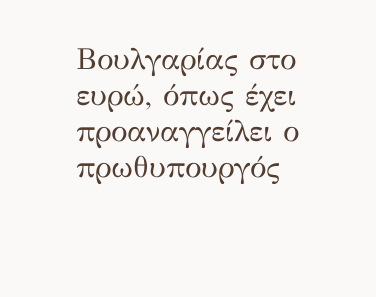Βουλγαρίας στο ευρώ, όπως έχει προαναγγείλει ο πρωθυπουργός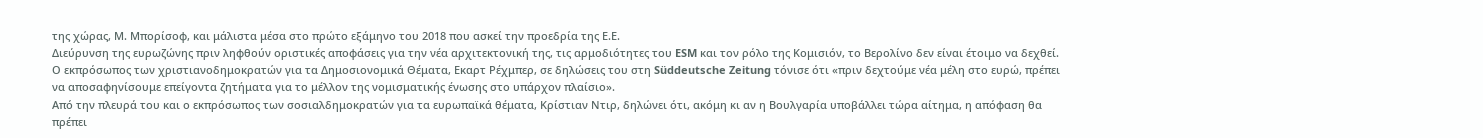της χώρας, Μ. Μπορίσοφ, και μάλιστα μέσα στο πρώτο εξάμηνο του 2018 που ασκεί την προεδρία της Ε.Ε.
Διεύρυνση της ευρωζώνης πριν ληφθούν οριστικές αποφάσεις για την νέα αρχιτεκτονική της, τις αρμοδιότητες του ESM και τον ρόλο της Κομισιόν, το Βερολίνο δεν είναι έτοιμο να δεχθεί.
Ο εκπρόσωπος των χριστιανοδημοκρατών για τα Δημοσιονομικά Θέματα, Εκαρτ Ρέχμπερ, σε δηλώσεις του στη Süddeutsche Zeitung τόνισε ότι «πριν δεχτούμε νέα μέλη στο ευρώ, πρέπει να αποσαφηνίσουμε επείγοντα ζητήματα για το μέλλον της νομισματικής ένωσης στο υπάρχον πλαίσιο».
Από την πλευρά του και ο εκπρόσωπος των σοσιαλδημοκρατών για τα ευρωπαϊκά θέματα, Κρίστιαν Ντιρ, δηλώνει ότι, ακόμη κι αν η Βουλγαρία υποβάλλει τώρα αίτημα, η απόφαση θα πρέπει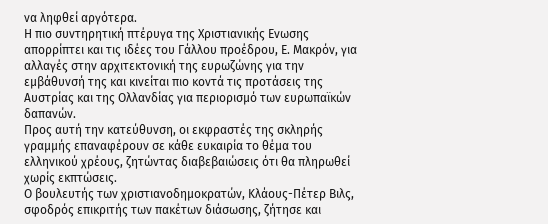να ληφθεί αργότερα.
Η πιο συντηρητική πτέρυγα της Χριστιανικής Ενωσης απορρίπτει και τις ιδέες του Γάλλου προέδρου, Ε. Μακρόν, για αλλαγές στην αρχιτεκτονική της ευρωζώνης για την εμβάθυνσή της και κινείται πιο κοντά τις προτάσεις της Αυστρίας και της Ολλανδίας για περιορισμό των ευρωπαϊκών δαπανών.
Προς αυτή την κατεύθυνση, οι εκφραστές της σκληρής γραμμής επαναφέρουν σε κάθε ευκαιρία το θέμα του ελληνικού χρέους, ζητώντας διαβεβαιώσεις ότι θα πληρωθεί χωρίς εκπτώσεις.
Ο βουλευτής των χριστιανοδημοκρατών, Κλάους-Πέτερ Βιλς, σφοδρός επικριτής των πακέτων διάσωσης, ζήτησε και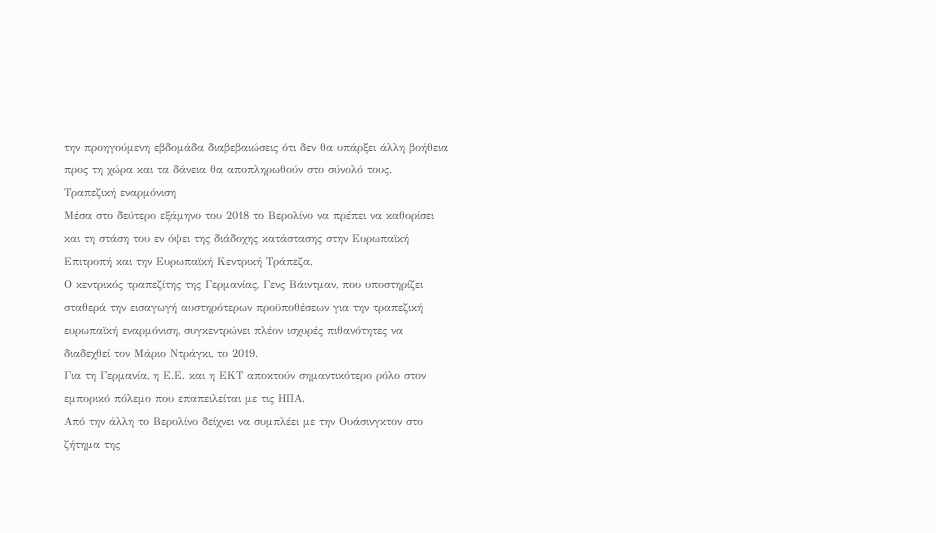την προηγούμενη εβδομάδα διαβεβαιώσεις ότι δεν θα υπάρξει άλλη βοήθεια προς τη χώρα και τα δάνεια θα αποπληρωθούν στο σύνολό τους.
Τραπεζική εναρμόνιση
Μέσα στο δεύτερο εξάμηνο του 2018 το Βερολίνο να πρέπει να καθορίσει και τη στάση του εν όψει της διάδοχης κατάστασης στην Ευρωπαϊκή Επιτροπή και την Ευρωπαϊκή Κεντρική Τράπεζα.
Ο κεντρικός τραπεζίτης της Γερμανίας, Γενς Βάιντμαν, που υποστηρίζει σταθερά την εισαγωγή αυστηρότερων προϋποθέσεων για την τραπεζική ευρωπαϊκή εναρμόνιση, συγκεντρώνει πλέον ισχυρές πιθανότητες να διαδεχθεί τον Μάριο Ντράγκι, το 2019.
Για τη Γερμανία, η Ε.Ε. και η ΕΚΤ αποκτούν σημαντικότερο ρόλο στον εμπορικό πόλεμο που επαπειλείται με τις ΗΠΑ.
Από την άλλη το Βερολίνο δείχνει να συμπλέει με την Ουάσινγκτον στο ζήτημα της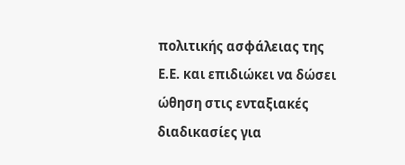πολιτικής ασφάλειας της Ε.Ε. και επιδιώκει να δώσει ώθηση στις ενταξιακές διαδικασίες για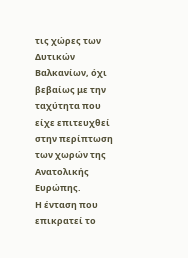τις χώρες των Δυτικών Βαλκανίων, όχι βεβαίως με την ταχύτητα που είχε επιτευχθεί στην περίπτωση των χωρών της Ανατολικής Ευρώπης.
Η ένταση που επικρατεί το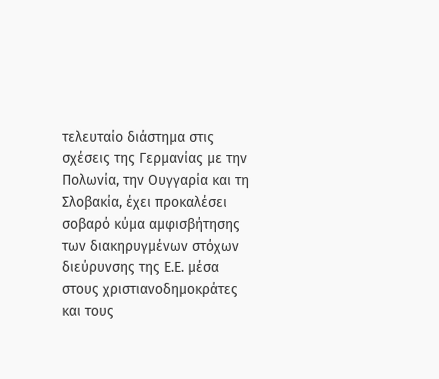τελευταίο διάστημα στις σχέσεις της Γερμανίας με την Πολωνία, την Ουγγαρία και τη Σλοβακία, έχει προκαλέσει σοβαρό κύμα αμφισβήτησης των διακηρυγμένων στόχων διεύρυνσης της Ε.Ε. μέσα στους χριστιανοδημοκράτες και τους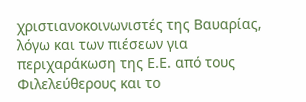χριστιανοκοινωνιστές της Βαυαρίας, λόγω και των πιέσεων για περιχαράκωση της Ε.Ε. από τους Φιλελεύθερους και το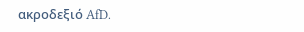ακροδεξιό AfD.